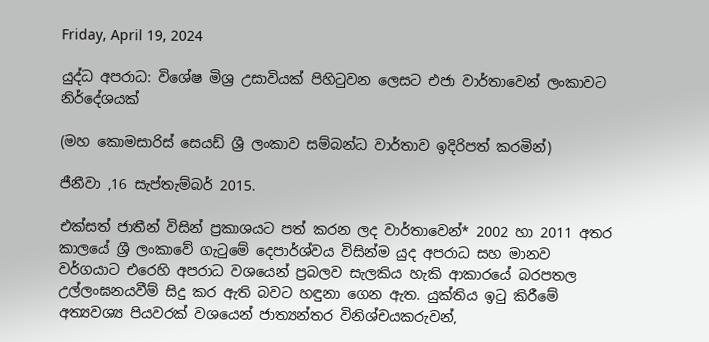Friday, April 19, 2024

යුද්ධ අපරාධ: විශේෂ මිශ්‍ර උසාවියක් පිහිටුවන ලෙසට එජා වාර්තාවෙන් ලංකාවට නිර්දේශයක්

(මහ කොමසාරිස් සෙයඩ් ශ්‍රී ලංකාව සම්බන්ධ වාර්තාව ඉදිරිපත් කරමින්)

ජීනීවා ,16 සැප්තැම්බර් 2015.

එක්සත් ජාතීන් විසින් ප්‍රකාශයට පත් කරන ලද වාර්තාවෙන්* 2002 හා 2011 අතර කාලයේ ශ්‍රී ලංකාවේ ‍ගැටුමේ දෙපාර්ශ්වය විසින්ම යුද අපරාධ සහ මානව වර්ගයාට එරෙහි අපරාධ වශයෙන් ප්‍රබලව සැලකිය හැකි ආකාරයේ බරපතල උල්ලංඝනයවීම් සිදු කර ඇති බවට හඳුනා ගෙන ඇත. යුක්තිය ඉටු කිරීමේ අත්‍යවශ්‍ය පියවරක් වශයෙන් ජාත්‍යන්තර විනිශ්චයකරුවන්,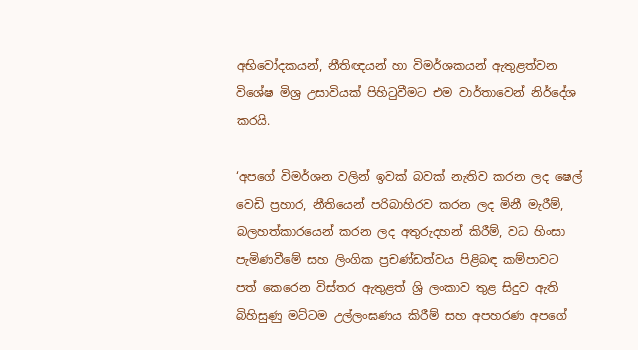අභිවෝදකයන්, නීතිඥයන් හා විමර්ශකයන් ඇතුළත්වන විශේෂ මිශ්‍ර උසාවියක් පිහිටුවීමට එම වාර්තාවෙන් නිර්දේශ කරයි.

‘අපගේ විමර්ශන වලින් ඉවක් බවක් නැතිව කරන ලද ෂෙල් වෙඩි ප්‍රහාර, නීතියෙන් පරිබාහිරව කරන ලද මිනී මැරීම්, බලහත්කාරයෙන් කරන ලද අතුරුදහන් කිරීම්, වධ හිංසා පැමිණවීමේ සහ ලිංගික ප්‍රචණ්ඩත්වය පිළිබඳ කම්පාවට පත් කෙරෙන විස්තර ඇතුළත් ශ්‍රි ලංකාව තුළ සිදුව ඇති බිහිසුණු මට්ටම උල්ලංඝණය කිරීම් සහ අපහරණ අපගේ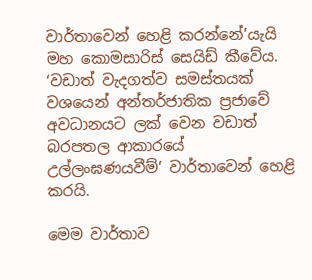වාර්තාවෙන් හෙළි කරන්නේ’යැයි මහ කොමසාරිස් සෙයිඩ් කීවේය. ‘වඩාත් වැදගත්ව සමස්තයක් වශයෙන් අන්තර්ජාතික ප්‍රජාවේ අවධානයට ලක් වෙන වඩාත් බරපතල ආකාරයේ උල්ලංඝණයවීම්’ වාර්තාවෙන් හෙළි කරයි.

මෙම වාර්තාව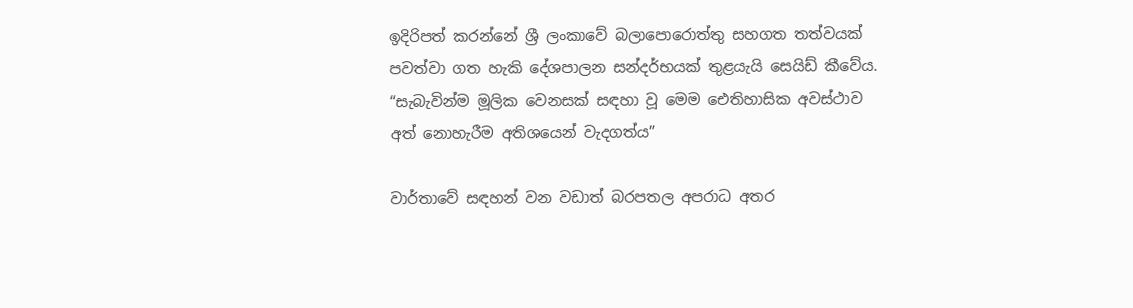ඉදිරිපත් කරන්නේ ශ්‍රී ලංකාවේ බලාපොරොත්තු සහගත තත්වයක් පවත්වා ගත හැකි දේශපාලන සන්දර්භයක් තුළයැයි සෙයිඩ් කීවේය. “සැබැවින්ම මූලික වෙනසක් සඳහා වූ මෙම ඓතිහාසික අවස්ථාව අත් නොහැරීම අතිශයෙන් වැදගත්ය”

වාර්තාවේ සඳහන් වන වඩාත් බරපතල අපරාධ අතර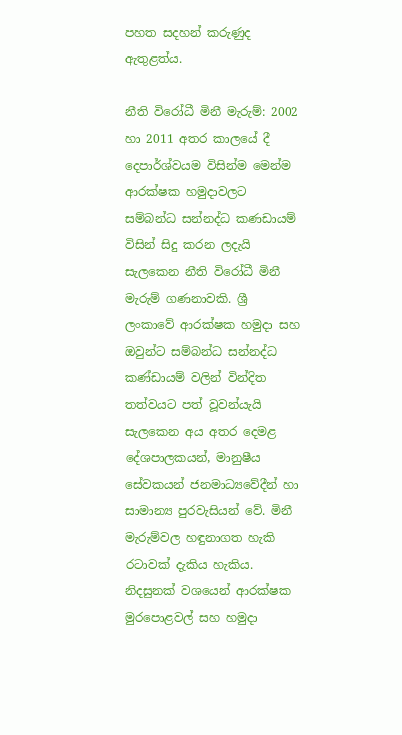පහත සදහන් කරුණුද ඇතුළත්ය.

නීති විරෝධී මිනී මැරුම්: 2002 හා 2011 අතර කාලයේ දී දෙපාර්ශ්වයම විසින්ම මෙන්ම ආරක්ෂක හමුදාවලට සම්බන්ධ සන්නද්ධ කණඩායම් විසින් සිදු කරන ලදැයි සැලකෙන නීති විරෝධී මිනී මැරුම් ගණනාවකි. ශ්‍රී ලංකාවේ ආරක්ෂක හමුදා සහ ඔවුන්ට සම්බන්ධ සන්නද්ධ කණ්ඩායම් වලින් වින්දිත තත්වයට පත් වූවන්යැයි සැලකෙන අය අතර දෙමළ දේශපාලකයන්, මානුෂීය සේවකයන් ජනමාධ්‍යවේදීන් හා සාමාන්‍ය පුරවැසියන් වේ. මිනී මැරුම්වල හඳුනාගත හැකි රටාවක් දැකිය හැකිය. නිදසුනක් වශයෙන් ආරක්ෂක මුරපොළවල් සහ හමුදා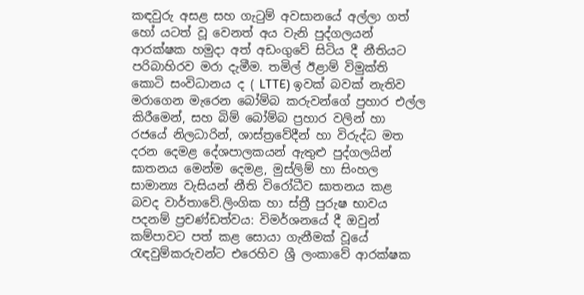කඳවුරු අසළ සහ ගැටුම් අවසානයේ අල්ලා ගත් හෝ යටත් වූ වෙනත් අය වැනි පුද්ගලයන් ආරක්ෂක හමුදා අත් අඩංගුවේ සිටිය දී නීතියට පරිබාහිරව මරා දැමීම. තමිල් ඊළාම් විමුක්ති කොටි සංවිධානය ද ( LTTE) ඉවක් බවක් නැතිව මරාගෙන මැරෙන බෝම්බ කරුවන්ගේ ප්‍රහාර එල්ල කිරීමෙන්, සහ බිම් බෝම්බ ප්‍රහාර වලින් හා රජයේ නිලධාරින්, ශාස්ත්‍රවේදීන් හා විරුද්ධ මත දරන දෙමළ දේශපාලකයන් ඇතුළු පුද්ගලයින් ඝාතනය මෙන්ම දෙමළ, මුස්ලිම් හා සිංහල සාමාන්‍ය වැසියන් නීති විරෝධීව ඝාතනය කළ බවද වාර්තාවේ.ලිංගික හා ස්ත්‍රී පුරුෂ භාවය පදනම් ප්‍රචණ්ඩත්වය: විමර්ශනයේ දී ඔවුන් කම්පාවට පත් කළ සොයා ගැනීමක් වූයේ රැඳවුම්කරුවන්ට එරෙහිව ශ්‍රී ලංකාවේ ආරක්ෂක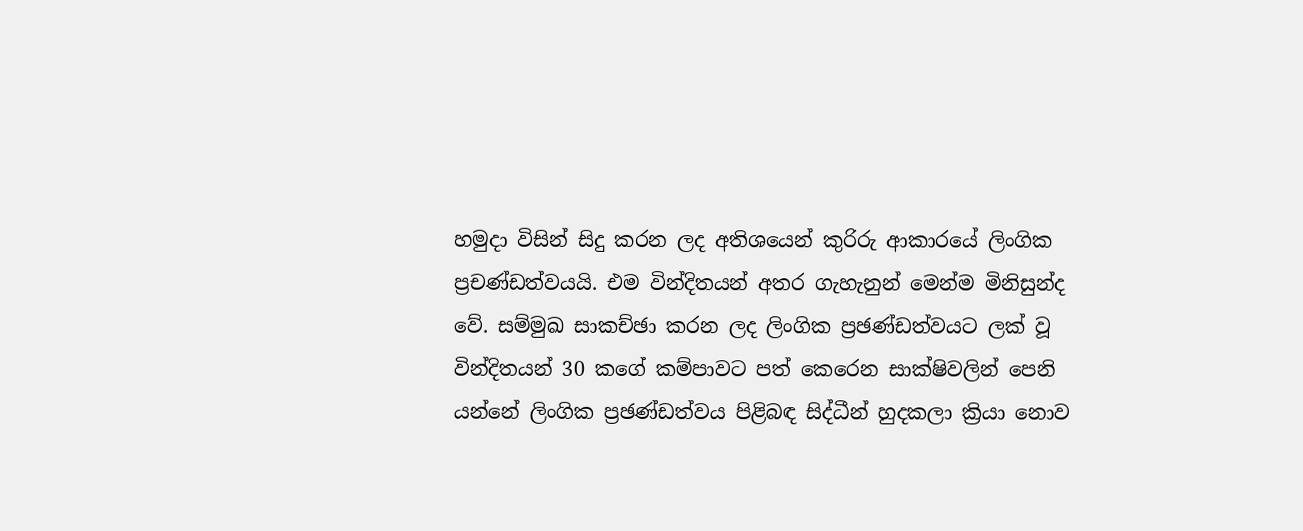හමුදා විසින් සිදු කරන ලද අතිශයෙන් කුරිරු ආකාරයේ ලිංගික ප්‍රචණ්ඩත්වයයි. එම වින්දිතයන් අතර ගැහැනුන් මෙන්ම මිනිසුන්ද වේ. සම්මුඛ සාකච්ඡා කරන ලද ලිංගික ප්‍රඡණ්ඩත්වයට ලක් වූ වින්දිතයන් 30 කගේ කම්පාවට පත් කෙරෙන සාක්ෂිවලින් පෙනි යන්නේ ලිංගික ප්‍රඡණ්ඩත්වය පිළිබඳ සිද්ධීන් හුදකලා ක්‍රියා නොව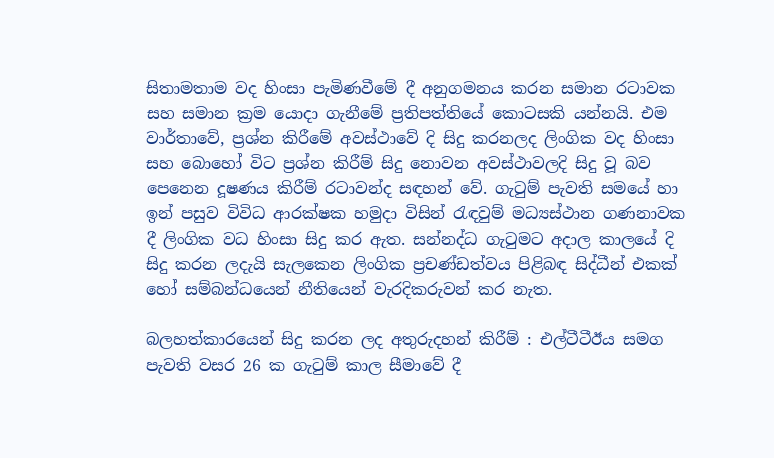සිතාමතාම වද හිංසා පැමිණවීමේ දී අනුගමනය කරන සමාන රටාවක සහ සමාන ක්‍රම යොදා ගැනීමේ ප්‍රතිපත්තියේ කොටසකි යන්නයි. එම වාර්තාවේ, ප්‍රශ්න කිරීමේ අවස්ථාවේ දි සිදු කරනලද ලිංගික වද හිංසා සහ බොහෝ විට ප්‍රශ්න කිරීම් සිදු නොවන අවස්ථාවලදි සිදු වූ බව පෙනෙන දූෂණය කිරීම් රටාවන්ද සඳහන් වේ. ගැටුම් පැවති සමයේ හා ඉන් පසුව විවිධ ආරක්ෂක හමුදා විසින් රැඳවුම් මධ්‍යස්ථාන ගණනාවක දී ලිංගික වධ හිංසා සිදු කර ඇත. සන්නද්ධ ගැටුමට අදාල කාලයේ දි සිදු කරන ලදැයි සැලකෙන ලිංගික ප්‍රචණ්ඩත්වය පිළිබඳ සිද්ධීන් එකක් හෝ සම්බන්ධයෙන් නීතියෙන් වැරදිකරුවන් කර නැත.

බලහත්කාරයෙන් සිදු කරන ලද අතුරුදහන් කිරීම් : එල්ටීටීඊය සමග පැවති වසර 26 ක ගැටුම් කාල සීමාවේ දී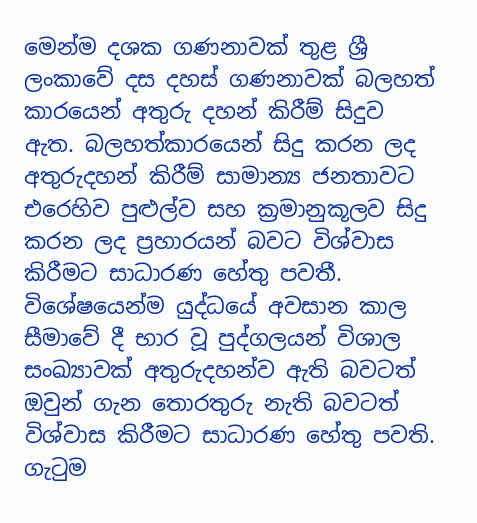මෙන්ම දශක ගණනාවක් තුළ ශ්‍රී ලංකාවේ දස දහස් ගණනාවක් බලහත් කාරයෙන් අතුරු දහන් කිරීම් සිදුව ඇත. බලහත්කාරයෙන් සිදු කරන ලද අතුරුදහන් කිරීම් සාමාන්‍ය ජනතාවට එරෙහිව පුළුල්ව සහ ක්‍රමානුකූලව සිදු කරන ලද ප්‍රහාරයන් බවට විශ්වාස කිරීමට සාධාරණ හේතු පවතී. විශේෂයෙන්ම යුද්ධයේ අවසාන කාල සීමාවේ දී භාර වූ පුද්ගලයන් විශාල සංඛ්‍යාවක් අතුරුදහන්ව ඇති බවටත් ඔවුන් ගැන තොරතුරු නැති බවටත් විශ්වාස කිරීමට සාධාරණ හේතු පවති. ගැටුම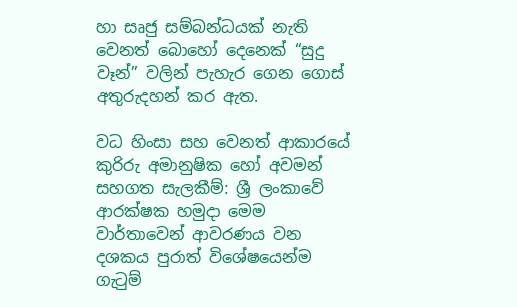හා සෘජු සම්බන්ධයක් නැති වෙනත් බොහෝ දෙනෙක් “සුදු වෑන්” වලින් පැහැර ගෙන ගොස් අතුරුදහන් කර ඇත.

වධ හිංසා සහ වෙනත් ආකාරයේ කුරිරු අමානුෂික හෝ අවමන් සහගත සැලකීම්: ශ්‍රී ලංකාවේ ආරක්ෂක හමුදා මෙම වාර්තාවෙන් ආවරණය වන දශකය පුරාත් විශේෂයෙන්ම ගැටුම්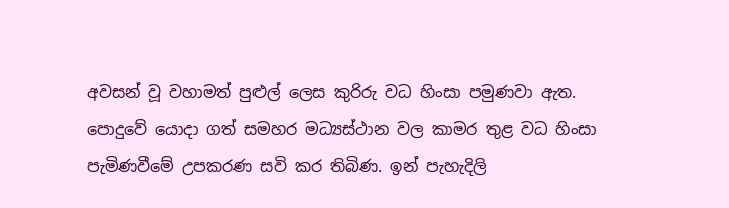අවසන් වූ වහාමත් පුළුල් ලෙස කුරිරු වධ හිංසා පමුණවා ඇත. පොදුවේ යොදා ගත් සමහර මධ්‍යස්ථාන වල කාමර තුළ වධ හිංසා පැමිණවීමේ උපකරණ සවි කර තිබිණ. ඉන් පැහැදිලි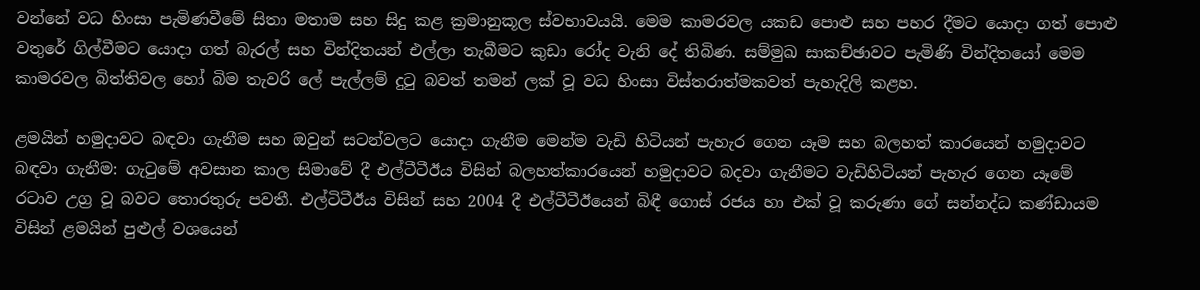වන්නේ වධ හිංසා පැමිණවීමේ සිතා මතාම සහ සිදු කළ ක්‍රමානුකූල ස්වභාවයයි. මෙම කාමරවල යකඩ පොළු සහ පහර දීමට යොදා ගත් පොළු වතුරේ ගිල්වීමට යොදා ගත් බැරල් සහ වින්දිතයන් එල්ලා තැබීමට කුඩා රෝද වැනි දේ තිබිණ. සම්මුඛ සාකච්ඡාවට පැමිණි වින්දිතයෝ මෙම කාමරවල බිත්තිවල හෝ බිම තැවරි ලේ පැල්ලම් දුටු බවත් තමන් ලක් වූ වධ හිංසා විස්තරාත්මකවත් පැහැදිලි කළහ.

ළමයින් හමුදාවට බඳවා ගැනීම සහ ඔවුන් සටන්වලට යොදා ගැනීම මෙන්ම වැඩි හිටියන් පැහැර ගෙන යෑම සහ බලහත් කාරයෙන් හමුදාවට බඳවා ගැනීම: ගැටුමේ අවසාන කාල සිමාවේ දී එල්ටීටීඊය විසින් බලහත්කාරයෙන් හමුදාවට බදවා ගැනීමට වැඩිහිටියන් පැහැර ගෙන යෑමේ රටාව උග්‍ර වූ බවට තොරතුරු පවතී. එල්ටිටීඊය විසින් සහ 2004 දී එල්ටීටීඊයෙන් බිඳී ගොස් රජය හා එක් වූ කරුණා ගේ සන්නද්ධ කණ්ඩායම විසින් ළමයින් පුළුල් වශයෙන්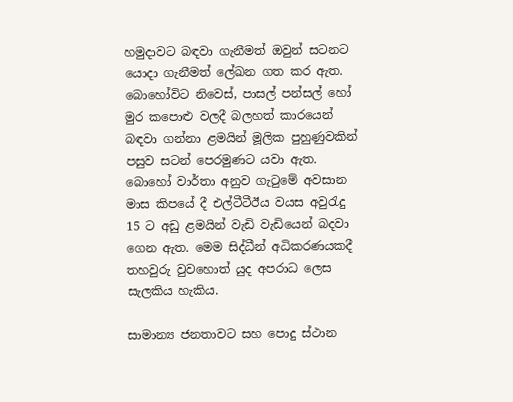හමුදාවට බඳවා ගැනීමත් ඔවුන් සටනට යොදා ගැනීමත් ලේඛන ගත කර ඇත. බොහෝවිට නිවෙස්, පාසල් පන්සල් හෝ මුර කපොළු වලදී බලහත් කාරයෙන් බඳවා ගන්නා ළමයින් මූලික පුහුණුවකින් පසුව සටන් පෙරමුණට යවා ඇත. බොහෝ වාර්තා අනුව ගැටුමේ අවසාන මාස කිපයේ දී එල්ටීටීඊය වයස අවුරැදු 15 ට අඩු ළමයින් වැඩි වැඩියෙන් බදවා ගෙන ඇත. මෙම සිද්ධීන් අධිකරණයකදී තහවුරු වුවහොත් යුද අපරාධ ලෙස සැලකිය හැකිය.

සාමාන්‍ය ජනතාවට සහ පොදු ස්ථාන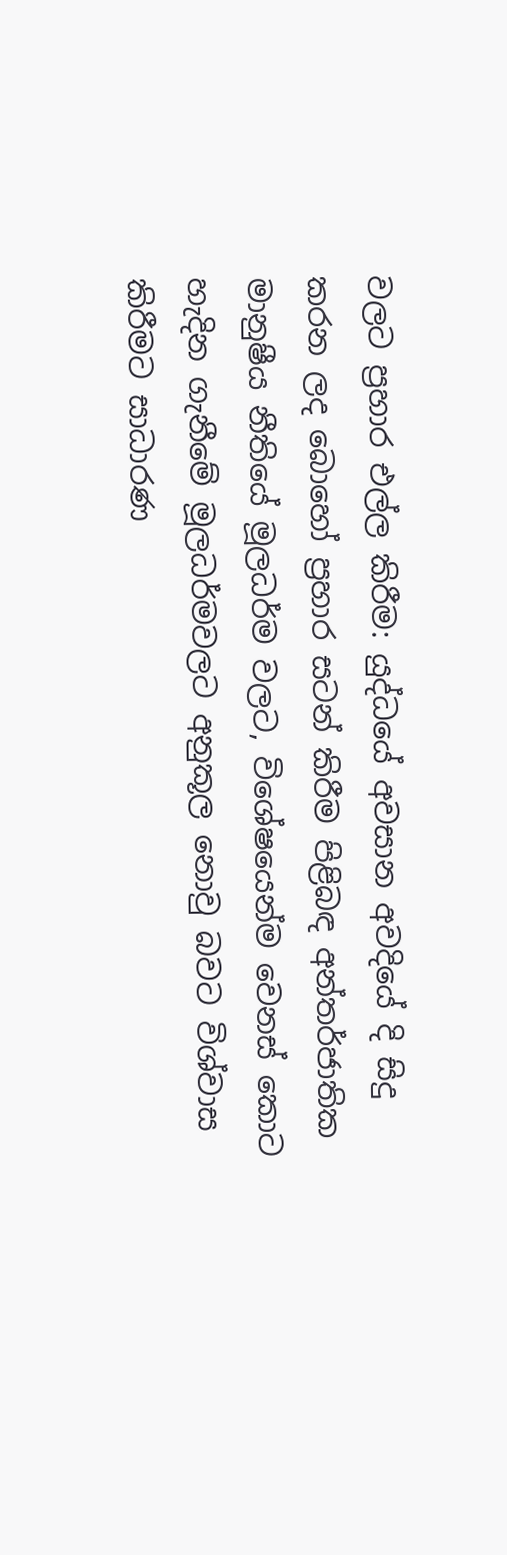වලට ප්‍රහාර එල්ල කිරීම: යුද්ධයේ අවසාන අවදියේ දි සිදු කරන ලද බොහෝ ප්‍රහාර සටන් කිරීම පිළිබඳ අන්තර්ජාතික මානුෂීය නීතියේ මූලධර්ම වලට, විශේෂයෙන්ම වෙනස් කොට හැදින ගැනීමේ මූලධර්මවලට අනුකූල නොවු බවට විශ්වාස කිරීමට සාධාරණ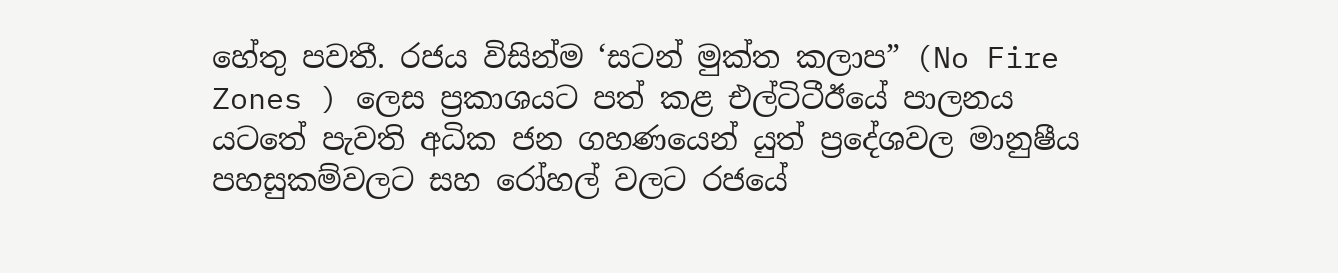හේතු පවතී. රජය විසින්ම ‘සටන් මුක්ත කලාප” (No Fire Zones ) ලෙස ප්‍රකාශයට පත් කළ එල්ටිටීඊයේ පාලනය යටතේ පැවති අධික ජන ගහණයෙන් යුත් ප්‍රදේශවල මානුෂීය පහසුකම්වලට සහ රෝහල් වලට රජයේ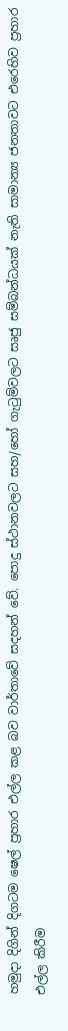හමුදා දිගින් දිගටම ෂෙල් ප්‍රහාර එල්ල කළ බව වාර්තාවේ සදහන් වේ. පොදු ස්ථානවලට සහ/හෝ ගැටුම්වලට සෘජු සම්බන්ධයක් නැති සාමාන්‍ය ජනතාවට එරෙහිව ප්‍රහාර එල්ල කිරීම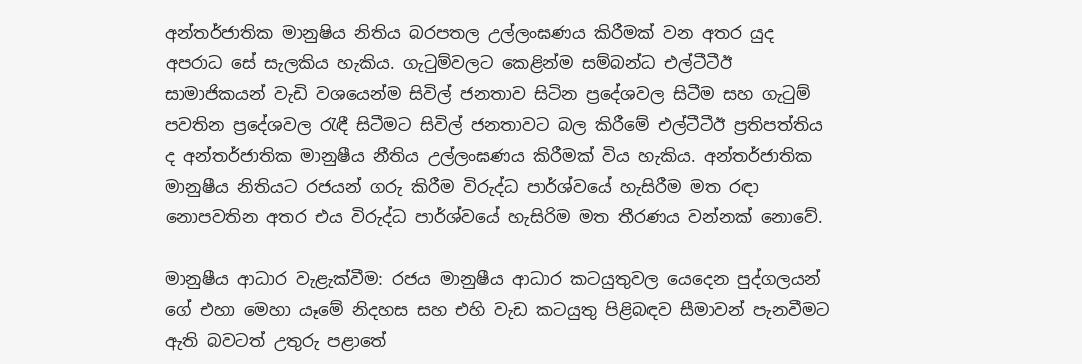අන්තර්ජාතික මානුෂිය නිතිය බරපතල උල්ලංඝණය කිරීමක් වන අතර යුද අපරාධ සේ සැලකිය හැකිය. ගැටුම්වලට කෙළින්ම සම්බන්ධ එල්ටීටීඊ සාමාජිකයන් වැඩි වශයෙන්ම සිවිල් ජනතාව සිටින ප්‍රදේශවල සිටීම සහ ගැටුම් පවතින ප්‍රදේශවල රැඳී සිටීමට සිවිල් ජනතාවට බල කිරීමේ එල්ටීටීඊ ප්‍රතිපත්තිය ද අන්තර්ජාතික මානුෂීය නීතිය උල්ලංඝණය කිරීමක් විය හැකිය. අන්තර්ජාතික මානුෂීය නිතියට රජයන් ගරු කිරීම විරුද්ධ පාර්ශ්වයේ හැසිරීම මත රඳා නොපවතින අතර එය විරුද්ධ පාර්ශ්වයේ හැසිරිම මත තීරණය ‍වන්නක් නොවේ.

මානුෂීය ආධාර වැළැක්වීම: රජය මානුෂීය ආධාර කටයුතුවල ‍යෙදෙන පුද්ගලයන් ගේ එහා මෙහා යෑමේ නිදහස සහ එහි වැඩ කටයුතු පිළිබඳව සීමාවන් පැනවීමට ඇති බවටත් උතුරු පළාතේ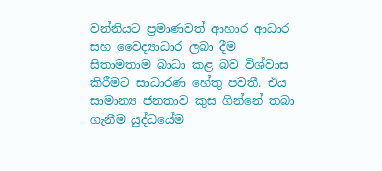වන්නියට ප්‍රමාණවත් ආහාර ආධාර සහ වෛද්‍යාධාර ලබා දීම සිතාමතාම බාධා කළ බව විශ්වාස කිරීමට සාධාරණ හේතු පවතී. එය සාමාන්‍ය ජනතාව කුස ගින්නේ තබා ගැනීම යුද්ධයේම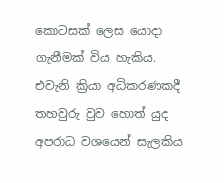කොටසක් ලෙස යොදා ගැනීමක් විය හැකිය. එවැනි ක්‍රියා අධිකරණකදී තහවුරු වුව හොත් යුද අපරාධ වශයෙන් සැලකිය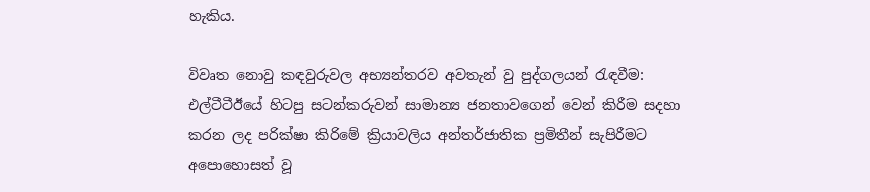හැකිය.

විවෘත නොවු කඳවුරුවල අභ්‍යන්තරව අවතැන් වු පුද්ගලයන් රැඳවීම: එල්ටීටීඊයේ හිටපු සටන්කරුවන් සාමාන්‍ය ජනතාව‍ගෙන් වෙන් කිරීම සදහා කරන ලද පරික්ෂා කිරිමේ ක්‍රියාවලිය අන්තර්ජාතික ප්‍රමිතීන් සැපිරීමට අපොහොසත් වූ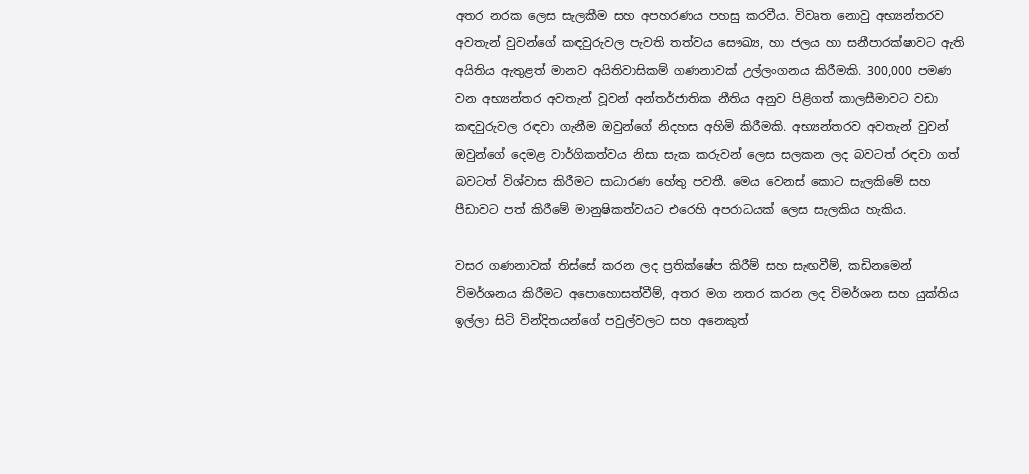අතර නරක ලෙස සැලකීම සහ අපහරණය පහසු කරවීය. විවෘත නොවු අභ්‍යන්තරව අවතැන් වුවන්ගේ කඳවුරුවල පැවති තත්වය සෞඛ්‍ය, හා ජලය හා සනීපාරක්ෂාවට ඇති අයිතිය ඇතුළත් මානව අයිතිවාසිකම් ගණනාවක් උල්ලංගනය කිරීමකි. 300,000 පමණ වන අභ්‍යන්තර අවතැන් වූවන් අන්තර්ජාතික නීතිය අනුව පිළිගත් කාලසීමාවට වඩා කඳවුරුවල රඳවා ගැනීම ඔවුන්ගේ නිදහස අහිමි කිරීමකි. අභ්‍යන්තරව අවතැන් වුවන් ඔවුන්ගේ දෙමළ වාර්ගිකත්වය නිසා සැක කරුවන් ලෙස සලකන ලද බවටත් රඳවා ගත් බවටත් විශ්වාස කිරීමට සාධාරණ හේතු පවතී. මෙය වෙනස් කොට සැලකිමේ සහ පීඩාවට පත් කිරීමේ මානුෂිකත්වයට එරෙහි අපරාධයක් ලෙස සැලකිය හැකිය.

වසර ගණනාවක් තිස්සේ කරන ලද ප්‍රතික්ෂේප කිරීම් සහ සැඟවීම්, කඩිනමෙන් විමර්ශනය කිරීමට අපොහොසත්වීම්, අතර මග නතර කරන ලද විමර්ශන සහ යුක්තිය ඉල්ලා සිටි වින්දිතයන්ගේ පවුල්වලට සහ අනෙකුත්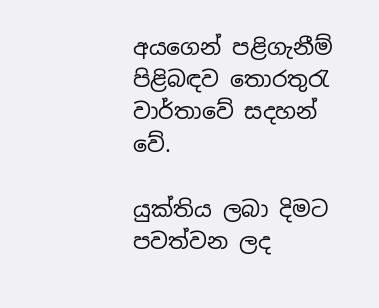අයගෙන් පළිගැනීම් පිළිබඳව තොරතුරැ වාර්තාවේ සදහන් වේ.

යුක්තිය ලබා දිමට පවත්වන ලද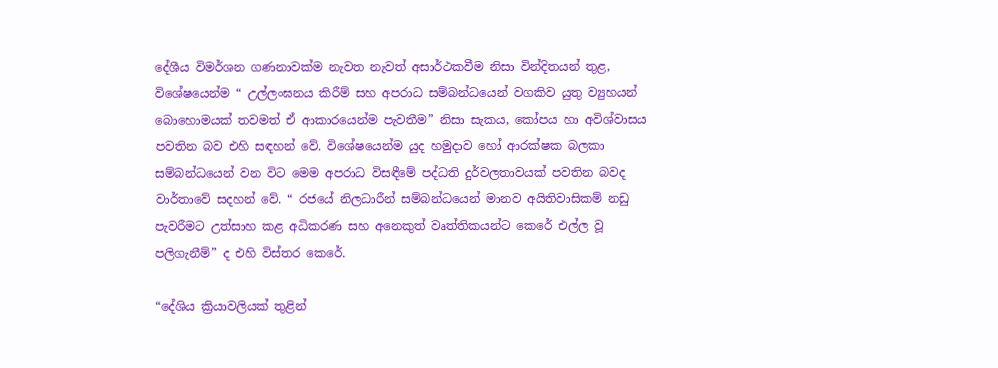දේශීය විමර්ශන ගණනාවක්ම නැවත නැවත් අසාර්ථකවීම නිසා වින්දිතයන් තුළ, විශේෂයෙන්ම “ උල්ලංඝනය කිරීම් සහ අපරාධ සම්බන්ධයෙන් වගකිව යුතු ව්‍යුහයන් බොහොමයක් තවමත් ඒ ආකාරයෙන්ම පැවතීම” නිසා සැකය, කෝපය හා අවිශ්වාසය පවතින බව එහි සඳහන් වේ. විශේෂයෙන්ම යුද හමුදාව හෝ ආරක්ෂක බලකා සම්බන්ධයෙන් වන විට මෙම අපරාධ විසඳීමේ පද්ධති දුර්වලතාවයක් පවතින බවද වාර්තාවේ සදහන් වේ. “ රජයේ නිලධාරීන් සම්බන්ධයෙන් මානව අයිතිවාසිකම් නඩු පැවරීමට උත්සාහ කළ අධිකරණ සහ අනෙකුත් වෘත්තිකයන්ට කෙරේ එල්ල වූ පලිගැනීම්” ද එහි විස්තර කෙරේ.

“දේශිය ක්‍රියාවලියක් තුළින්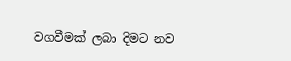වගවීමක් ලබා දිමට නව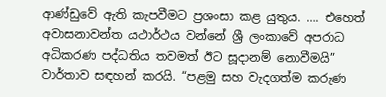ආණ්ඩුවේ ඇති කැපවීමට ප්‍රශංසා කළ යුතුය. …. එහෙත් අවාසනාවන්ත යථාර්ථය වන්නේ ශ්‍රී ලංකාවේ අපරාධ අධිකරණ පද්ධතිය තවමත් ඊට සූදානම් නොවීමයි” වාර්තාව සඳහන් කරයි. “පළමු සහ වැදගත්ම කරුණ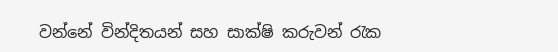වන්නේ වින්දිතයන් සහ සාක්ෂි කරුවන් රැක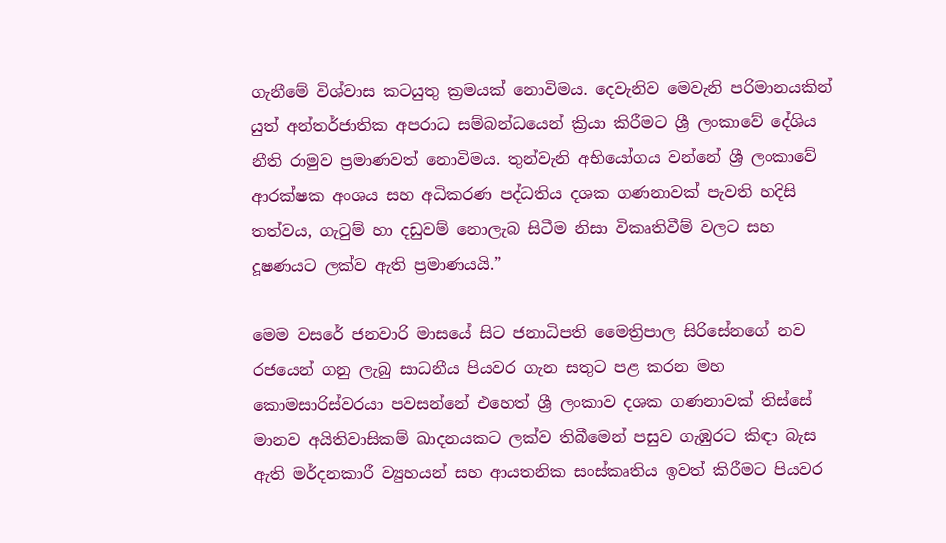ගැනීමේ විශ්වාස කටයුතු ක්‍රමයක් නොවිමය. දෙවැනිව මෙවැනි පරිමානයකින් යුත් අන්තර්ජාතික අපරාධ සම්බන්ධයෙන් ක්‍රියා කිරීමට ශ්‍රී ලංකාවේ දේශිය නීති රාමුව ප්‍රමාණවත් නොවිමය. තුන්වැනි අභියෝගය වන්නේ ශ්‍රී ලංකාවේ ආරක්ෂක අංශය සහ අධිකරණ පද්ධතිය දශක ගණනාවක් පැවති හදිසි තත්වය, ගැටුම් හා දඩුවම් නොලැබ සිටීම නිසා විකෘතිවීම් වලට සහ දූෂණයට ලක්ව ඇති ප්‍රමාණයයි.”

මෙම වසරේ ජනවාරි මාසයේ සිට ජනාධිපති මෛත්‍රිපාල සිරිසේනගේ නව රජයෙන් ගනු ලැබු සාධනීය පියවර ගැන සතුට පළ කරන මහ කොමසාරිස්වරයා පවසන්නේ එහෙත් ශ්‍රී ලංකාව දශක ගණනාවක් තිස්සේ මානව අයිතිවාසිකම් ඛාදනයකට ලක්ව තිබී‍මෙන් පසුව ගැඹුරට කිඳා බැස ඇති මර්දනකාරී ව්‍යුහයන් සහ ආයතනික සංස්කෘතිය ඉවත් කිරීමට පියවර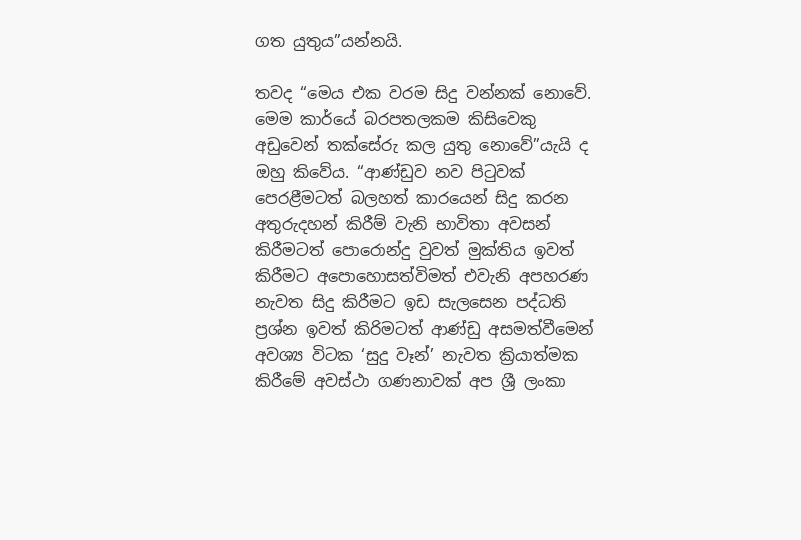ගත යුතුය”යන්නයි.

තවද “මෙය එක වරම සිදු වන්නක් නොවේ. මෙම කාර්යේ බරපතලකම කිසිවෙකු අඩුවෙන් තක්සේරු කල යුතු නොවේ”යැයි ද ඔහු කිවේය. “ආණ්ඩුව නව පිටුවක් පෙරළීමටත් බලහත් කාරයෙන් සිදු කරන අතුරුදහන් කිරීම් වැනි භාවිතා අවසන් කිරීමටත් පොරොන්දු වුවත් මුක්තිය ඉවත් කිරීමට අපොහොසත්විමත් එවැනි අපහරණ නැවත සිදු කිරීමට ඉඩ සැලසෙන පද්ධති ප්‍රශ්න ඉවත් කිරිමටත් ආණ්ඩු අසමත්වීමෙන් අවශ්‍ය විටක ‘සුදු වෑන්’ නැවත ක්‍රියාත්මක කිරීමේ අවස්ථා ගණනාවක් අප ශ්‍රී ලංකා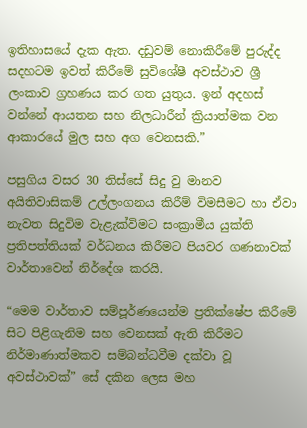ඉතිහාසයේ දැක ඇත. දඩුවම් නොකිරීමේ පුරුද්ද සදහටම ඉවත් කිරීමේ සුවිශේෂී අවස්ථාව ශ්‍රී ලංකාව ග්‍රහණය කර ගත යුතුය. ඉන් අදහස් වන්නේ ආයතන සහ නිලධාරීන් ක්‍රියාත්මක වන ආකාරයේ මුල සහ අග වෙනසකි.”

පසුගිය වසර 30 තිස්සේ සිදු වු මානව අයිතිවාසිකම් උල්ලංගනය කිරීම් විමසීමට හා ඒවා නැවත සිදුවිම වැළැක්විමට සංක්‍රාමීය යුක්ති ප්‍රතිපත්තියක් වර්ධනය කිරීමට පියවර ගණනාවක් වාර්තාවෙන් නිර්දේශ කරයි.

“මෙම වාර්තාව සම්පූර්ණයෙන්ම ප්‍රතික්ෂේප කිරීමේ සිට පිළිගැනිම සහ වෙනසක් ඇති කිරීමට නිර්මාණාත්මකව සම්බන්ධවීම දක්වා වූ අවස්ථාවක්” සේ දකින ලෙස මහ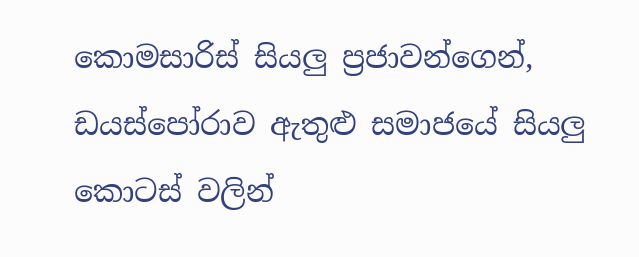කොමසාරිස් සියලු ප්‍රජාවන්ගෙන්, ඩයස්පෝරාව ඇතුළු සමාජයේ සියලු කොටස් වලින්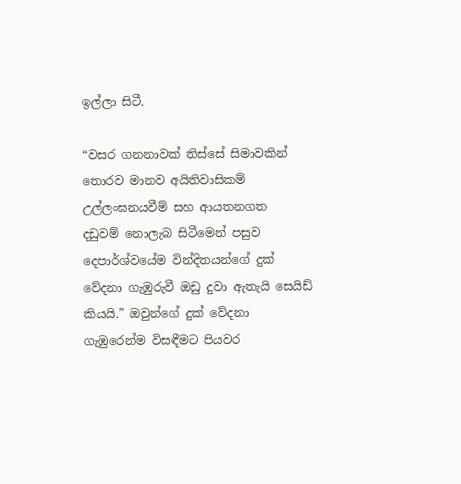ඉල්ලා සිටී.

“වසර ගනනාවක් තිස්සේ සිමාවකින් තොරව මානව අයිතිවාසිකම් උල්ලංඝනයවීම් සහ ආයතනගත දඩුවම් ‍නොලැබ සිටීමෙන් පසුව දෙපාර්ශ්වයේම වින්දිතයන්ගේ දුක් වේදනා ගැඹුරුවී ඔඩු දුවා ඇතැයි සෙයිඩ් කියයි.” ඔවුන්ගේ දුක් වේදනා ගැඹුරෙන්ම විසඳීමට පියවර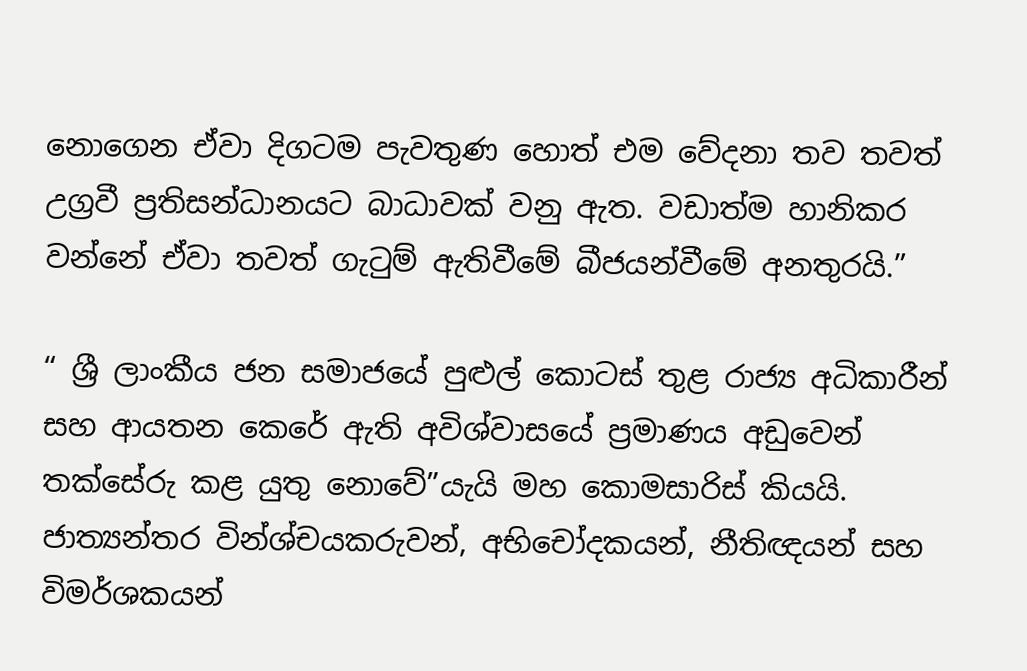නොගෙන ඒවා දිගටම පැවතුණ හොත් එම වේදනා තව තවත් උග්‍රවී ප්‍රතිසන්ධානයට බාධාවක් වනු ඇත. වඩාත්ම හානිකර වන්නේ ඒවා තවත් ගැටුම් ඇතිවීමේ බීජයන්වීමේ අනතුරයි.”

“ ශ්‍රී ලාංකීය ජන සමාජයේ පුළුල් කොටස් තුළ රාජ්‍ය අධිකාරීන් සහ ආයතන කෙරේ ඇති අවිශ්‍වාසයේ ප්‍රමාණය අඩුවෙන් තක්සේරු කළ යුතු නොවේ”යැයි මහ කොමසාරිස් කියයි. ජාත්‍යන්තර වින්ශ්චයකරුවන්, අභිචෝදකයන්, නීතිඥයන් සහ විමර්ශකයන්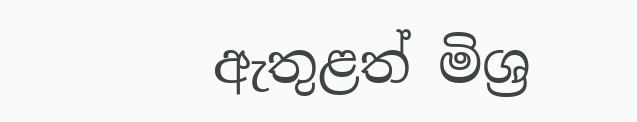ඇතුළත් මිශ්‍ර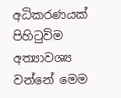අධිකරණයක් පිහිටුවිම අත්‍යාවශ්‍ය වන්නේ මෙම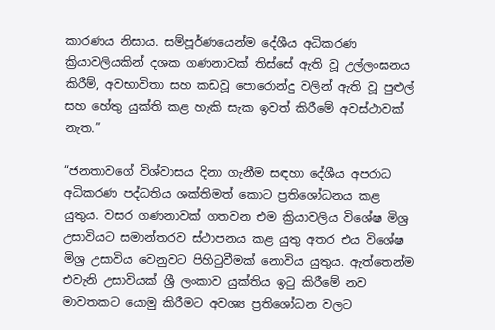කාරණය නිසාය. සම්පූර්ණයෙන්ම දේශීය අධිකරණ ක්‍රියාවලියකින් දශක ගණනාවක් තිස්සේ ඇති වූ උල්ලංඝනය කිරීම්, අවභාවිතා සහ කඩවූ පොරොන්දු වලින් ඇති වූ පුළුල් සහ හේතු යුක්ති කළ හැකි සැක ඉවත් කිරීමේ අවස්ථාවක් නැත.”

“ජනතාවගේ විශ්වාසය දිනා ගැනීම සඳහා දේශීය අපරාධ අධිකරණ පද්ධතිය ශක්තිමත් කොට ප්‍රතිශෝධනය කළ යුතුය. වසර ගණනාවක් ගතවන එම ක්‍රියාවලිය විශේෂ මිශ්‍ර උසාවියට සමාන්තරව ස්ථාපනය කළ යුතු අතර එය විශේෂ මිශ්‍ර උසාවිය වෙනුවට පිහිටුවීමක් නොවිය යුතුය. ඇත්තෙන්ම එවැනි උසාවියක් ශ්‍රී ලංකාව යුක්තිය ඉටු කිරීමේ නව මාවතකට යොමු කිරීමට අවශ්‍ය ප්‍රතිශෝධන වලට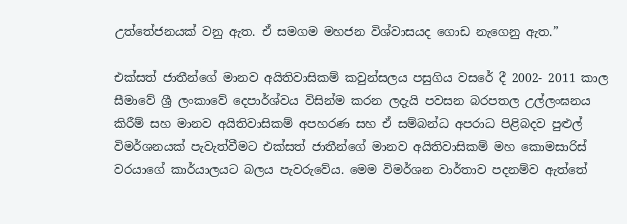උත්තේජනයක් වනු ඇත. ඒ සමගම මහජන විශ්වාසයද ගොඩ නැගෙනු ඇත.”

එක්සත් ජාතීන්ගේ මානව අයිතිවාසිකම් කවුන්සලය පසුගිය වසරේ දී 2002- 2011 කාල සීමාවේ ශ්‍රී ලංකාවේ දෙපාර්ශ්වය විසින්ම කරන ලදැයි පවසන බරපතල උල්ලංඝනය කිරීම් සහ මානව අයිතිවාසිකම් අපහරණ සහ ඒ සම්බන්ධ අපරාධ පිළිබදව පුළුල් විමර්ශනයක් පැවැත්වීමට එක්සත් ජාතීන්ගේ මානව අයිතිවාසිකම් මහ කොමසාරිස් වරයාගේ කාර්යාලයට බලය පැවරුවේය. මෙම විමර්ශන වාර්තාව පදනම්ව ඇත්තේ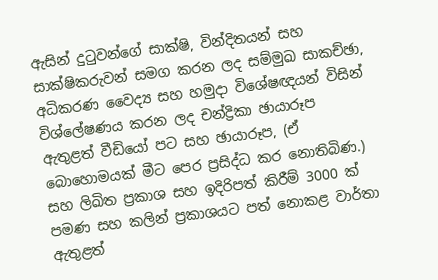ඇසින් දුටුවන්ගේ සාක්ෂි, වින්දිතයන් සහ සාක්ෂිකරුවන් සමග කරන ලද සම්මුඛ සාකච්ඡා, අධිකරණ වෛද්‍ය සහ හමුදා විශේෂඥයන් විසින් විශ්ලේෂණය කරන ලද චන්ද්‍රිකා ඡායාරූප ඇතුළත් වීඩියෝ පට සහ ඡායාරූප, (ඒ බොහොමයක් මීට පෙර ප්‍රසිද්ධ කර නොතිබිණ.) සහ ලිඛිත ප්‍රකාශ සහ ඉදිරිපත් කිරීම් 3000 ක් පමණ සහ කලින් ප්‍රකාශයට පත් නොකළ වාර්තා ඇතුළත්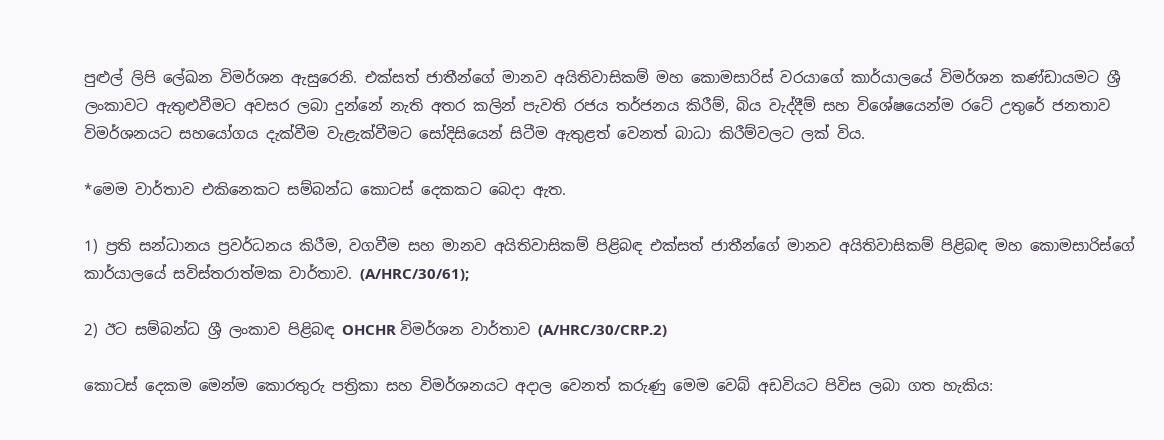පුළුල් ලිපි ලේඛන විමර්ශන ඇසුරෙනි. එක්සත් ජාතීන්ගේ මානව අයිතිවාසිකම් මහ කොමසාරිස් වරයාගේ කාර්යාලයේ විමර්ශන කණ්ඩායමට ශ්‍රී ලංකාවට ඇතුළුවීමට අවසර ලබා දුන්නේ නැති අතර කලින් පැවති රජය තර්ජනය කිරීම්, බිය වැද්දීම් සහ විශේෂයෙන්ම රටේ උතුරේ ජනතාව විමර්ශනයට සහයෝගය දැක්වීම වැළැක්වීමට සෝදිසියෙන් සිටීම ඇතුළත් වෙනත් බාධා කිරීම්වලට ලක් විය.

*මෙම වාර්තාව එකිනෙකට සම්බන්ධ කොටස් දෙකකට බෙදා ඇත.

1) ප්‍රති සන්ධානය ප්‍රවර්ධනය කිරීම, වගවීම සහ මානව අයිතිවාසිකම් පිළිබඳ එක්සත් ජාතීන්ගේ මානව අයිතිවාසිකම් පිළිබඳ මහ කොමසාරිස්ගේ කාර්යාලයේ සවිස්තරාත්මක වාර්තාව. (A/HRC/30/61);

2) ඊට සම්බන්ධ ශ්‍රී ලංකාව පිළිබඳ OHCHR විමර්ශන වාර්තාව (A/HRC/30/CRP.2)

කොටස් දෙකම මෙන්ම කොරතුරු පත්‍රිකා සහ විමර්ශනයට අදාල වෙනත් කරුණු මෙම වෙබ් අඩවියට පිවිස ලබා ගත හැකිය: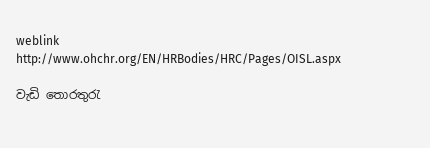weblink http://www.ohchr.org/EN/HRBodies/HRC/Pages/OISL.aspx

වැඩි තොරතුරැ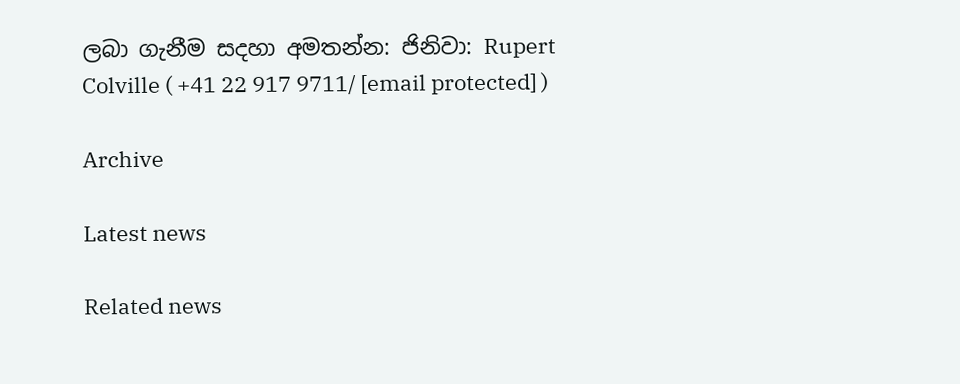ලබා ගැනීම සදහා අමතන්න: ජිනිවා: Rupert Colville ( +41 22 917 9711/ [email protected] )

Archive

Latest news

Related news